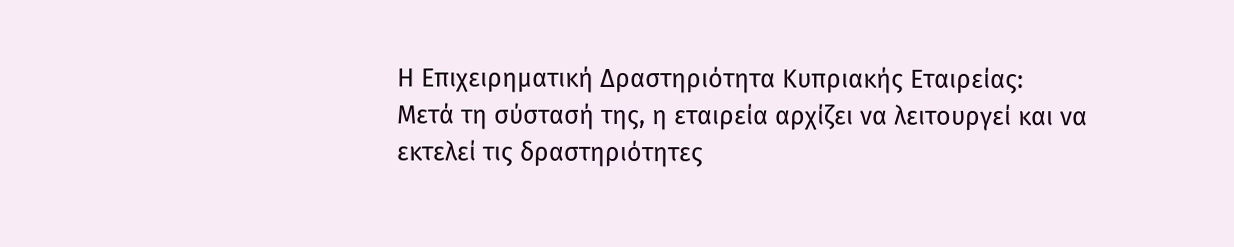Η Επιχειρηματική Δραστηριότητα Κυπριακής Εταιρείας:
Μετά τη σύστασή της, η εταιρεία αρχίζει να λειτουργεί και να εκτελεί τις δραστηριότητες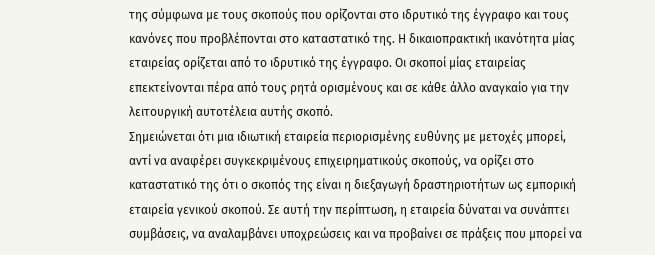της σύμφωνα με τους σκοπούς που ορίζονται στο ιδρυτικό της έγγραφο και τους κανόνες που προβλέπονται στο καταστατικό της. Η δικαιοπρακτική ικανότητα μίας εταιρείας ορίζεται από το ιδρυτικό της έγγραφο. Οι σκοποί μίας εταιρείας επεκτείνονται πέρα από τους ρητά ορισμένους και σε κάθε άλλο αναγκαίο για την λειτουργική αυτοτέλεια αυτής σκοπό.
Σημειώνεται ότι μια ιδιωτική εταιρεία περιορισμένης ευθύνης με μετοχές μπορεί, αντί να αναφέρει συγκεκριμένους επιχειρηματικούς σκοπούς, να ορίζει στο καταστατικό της ότι ο σκοπός της είναι η διεξαγωγή δραστηριοτήτων ως εμπορική εταιρεία γενικού σκοπού. Σε αυτή την περίπτωση, η εταιρεία δύναται να συνάπτει συμβάσεις, να αναλαμβάνει υποχρεώσεις και να προβαίνει σε πράξεις που μπορεί να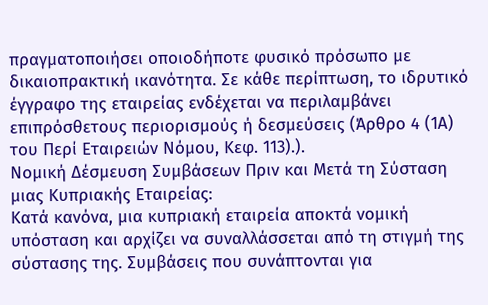πραγματοποιήσει οποιοδήποτε φυσικό πρόσωπο με δικαιοπρακτική ικανότητα. Σε κάθε περίπτωση, το ιδρυτικό έγγραφο της εταιρείας ενδέχεται να περιλαμβάνει επιπρόσθετους περιορισμούς ή δεσμεύσεις (Άρθρο 4 (1Α) του Περί Εταιρειών Νόμου, Κεφ. 113).).
Νομική Δέσμευση Συμβάσεων Πριν και Μετά τη Σύσταση μιας Κυπριακής Εταιρείας:
Κατά κανόνα, μια κυπριακή εταιρεία αποκτά νομική υπόσταση και αρχίζει να συναλλάσσεται από τη στιγμή της σύστασης της. Συμβάσεις που συνάπτονται για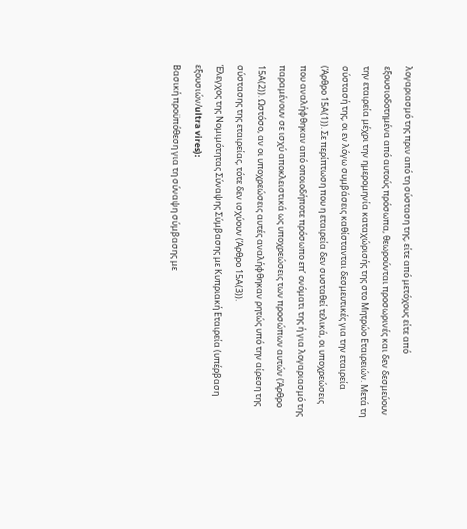λογαριασμό της πριν από τη σύσταση της, είτε από μετόχους είτε από εξουσιοδοτημένα από αυτούς πρόσωπα, θεωρούνται προσωρινές και δεν δεσμεύουν την εταιρεία μέχρι την ημερομηνία καταχώρισής της στο Μητρώο Εταιρειών. Μετά τη σύστασή της, οι εν λόγω συμβάσεις καθίστανται δεσμευτικές για την εταιρεία (Άρθρο 15Α(1)). Σε περίπτωση που η εταιρεία δεν συσταθεί τελικά, οι υποχρεώσεις που αναλήφθηκαν από οποιοδήποτε πρόσωπο επ’ ονόματι της ή για λογαριασμό της παραμένουν σε ισχύ αποκλειστικά ως υποχρεώσεις των προσώπων αυτών (Άρθρο 15Α(2)). Ωστόσο, αν οι υποχρεώσεις αυτές αναλήφθηκαν ρητώς υπό την αίρεση της σύστασης της εταιρείας, τότε δεν ισχύουν (Άρθρο 15Α(3)).
Έλεγχος της Νομιμότητας Σύναψης Σύμβασης με Κυπριακή Εταιρεία (υπέρβαση εξουσιών/ultra vires):
Βασική προϋπόθεση για τη σύναψη σύμβασης με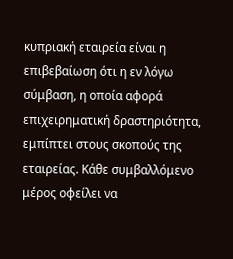κυπριακή εταιρεία είναι η επιβεβαίωση ότι η εν λόγω σύμβαση, η οποία αφορά επιχειρηματική δραστηριότητα, εμπίπτει στους σκοπούς της εταιρείας. Κάθε συμβαλλόμενο μέρος οφείλει να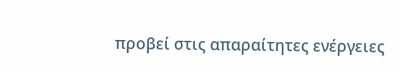προβεί στις απαραίτητες ενέργειες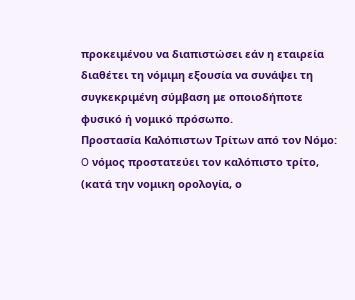προκειμένου να διαπιστώσει εάν η εταιρεία διαθέτει τη νόμιμη εξουσία να συνάψει τη συγκεκριμένη σύμβαση με οποιοδήποτε φυσικό ή νομικό πρόσωπο.
Προστασία Καλόπιστων Τρίτων από τον Νόμο:
O νόμος προστατεύει τον καλόπιστο τρίτο, (κατά την νομικη ορολογία, ο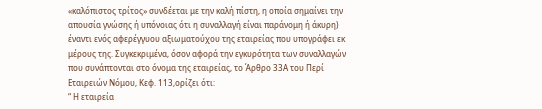«καλόπιστος τρίτος» συνδέεται με την καλή πίστη, η οποία σημαίνει την απουσία γνώσης ή υπόνοιας ότι η συναλλαγή είναι παράνομη ή άκυρη) έναντι ενός αφερέγγυου αξιωματούχου της εταιρείας που υπογράφει εκ μέρους της. Συγκεκριμένα, όσον αφορά την εγκυρότητα των συναλλαγών που συνάπτονται στο όνομα της εταιρείας, το Άρθρο 33Α του Περί Εταιρειών Νόμου, Κεφ. 113,ορίζει ότι:
“ Η εταιρεία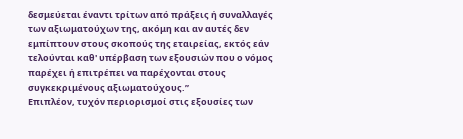δεσμεύεται έναντι τρίτων από πράξεις ή συναλλαγές των αξιωματούχων της, ακόμη και αν αυτές δεν εμπίπτουν στους σκοπούς της εταιρείας, εκτός εάν τελούνται καθ' υπέρβαση των εξουσιών που ο νόμος παρέχει ή επιτρέπει να παρέχονται στους συγκεκριμένους αξιωματούχους.”
Επιπλέον, τυχόν περιορισμοί στις εξουσίες των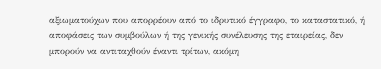αξιωματούχων που απορρέουν από το ιδρυτικό έγγραφο, το καταστατικό, ή αποφάσεις των συμβούλων ή της γενικής συνέλευσης της εταιρείας, δεν μπορούν να αντιταχθούν έναντι τρίτων, ακόμη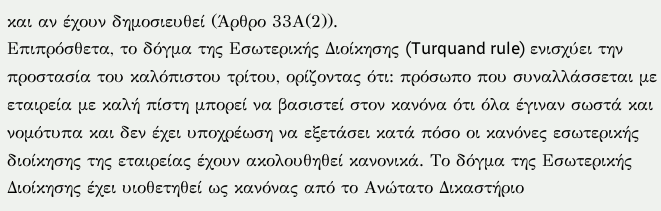και αν έχουν δημοσιευθεί (Άρθρο 33Α(2)).
Επιπρόσθετα, το δόγμα της Εσωτερικής Διοίκησης (Turquand rule) ενισχύει την προστασία του καλόπιστου τρίτου, ορίζοντας ότι: πρόσωπο που συναλλάσσεται με εταιρεία με καλή πίστη μπορεί να βασιστεί στον κανόνα ότι όλα έγιναν σωστά και νομότυπα και δεν έχει υποχρέωση να εξετάσει κατά πόσο οι κανόνες εσωτερικής διοίκησης της εταιρείας έχουν ακολουθηθεί κανονικά. Το δόγμα της Εσωτερικής Διοίκησης έχει υιοθετηθεί ως κανόνας από το Ανώτατο Δικαστήριο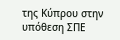της Κύπρου στην υπόθεση ΣΠΕ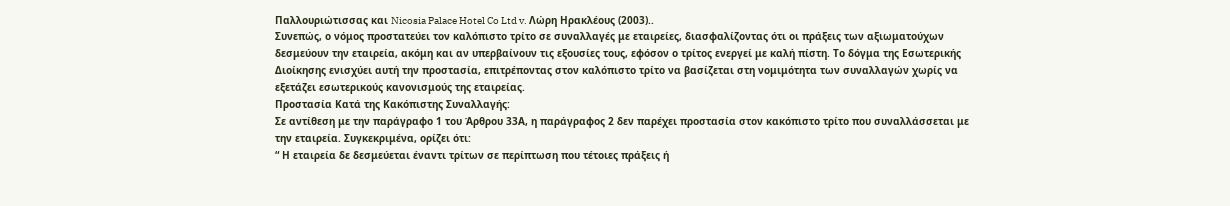Παλλουριώτισσας και Nicosia Palace Hotel Co Ltd v. Λώρη Ηρακλέους (2003)..
Συνεπώς, ο νόμος προστατεύει τον καλόπιστο τρίτο σε συναλλαγές με εταιρείες, διασφαλίζοντας ότι οι πράξεις των αξιωματούχων δεσμεύουν την εταιρεία, ακόμη και αν υπερβαίνουν τις εξουσίες τους, εφόσον ο τρίτος ενεργεί με καλή πίστη. Το δόγμα της Εσωτερικής Διοίκησης ενισχύει αυτή την προστασία, επιτρέποντας στον καλόπιστο τρίτο να βασίζεται στη νομιμότητα των συναλλαγών χωρίς να εξετάζει εσωτερικούς κανονισμούς της εταιρείας.
Προστασία Κατά της Κακόπιστης Συναλλαγής:
Σε αντίθεση με την παράγραφο 1 του Άρθρου 33Α, η παράγραφος 2 δεν παρέχει προστασία στον κακόπιστο τρίτο που συναλλάσσεται με την εταιρεία. Συγκεκριμένα, ορίζει ότι:
“ Η εταιρεία δε δεσμεύεται έναντι τρίτων σε περίπτωση που τέτοιες πράξεις ή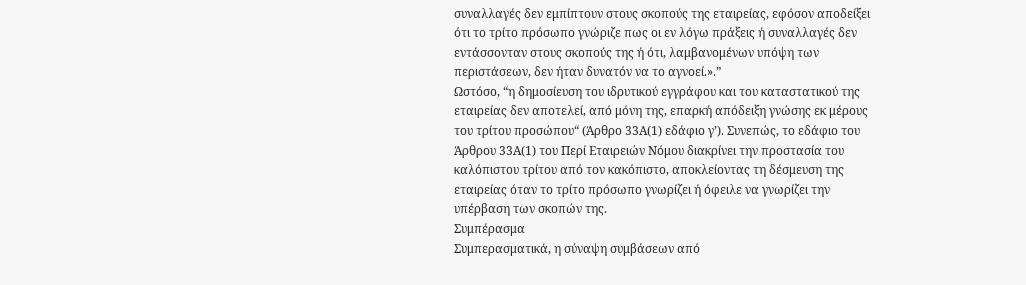συναλλαγές δεν εμπίπτουν στους σκοπούς της εταιρείας, εφόσον αποδείξει ότι το τρίτο πρόσωπο γνώριζε πως οι εν λόγω πράξεις ή συναλλαγές δεν εντάσσονταν στους σκοπούς της ή ότι, λαμβανομένων υπόψη των περιστάσεων, δεν ήταν δυνατόν να το αγνοεί.».”
Ωστόσο, “η δημοσίευση του ιδρυτικού εγγράφου και του καταστατικού της εταιρείας δεν αποτελεί, από μόνη της, επαρκή απόδειξη γνώσης εκ μέρους του τρίτου προσώπου“ (Άρθρο 33Α(1) εδάφιο γ’). Συνεπώς, το εδάφιο του Άρθρου 33Α(1) του Περί Εταιρειών Νόμου διακρίνει την προστασία του καλόπιστου τρίτου από τον κακόπιστο, αποκλείοντας τη δέσμευση της εταιρείας όταν το τρίτο πρόσωπο γνωρίζει ή όφειλε να γνωρίζει την υπέρβαση των σκοπών της.
Συμπέρασμα
Συμπερασματικά, η σύναψη συμβάσεων από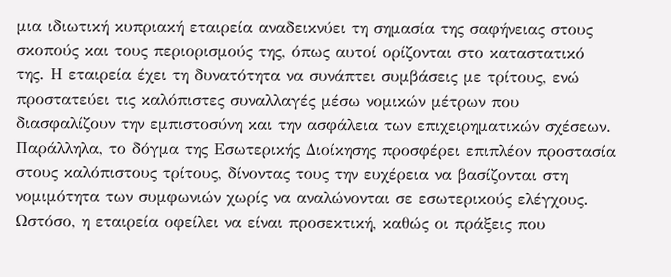μια ιδιωτική κυπριακή εταιρεία αναδεικνύει τη σημασία της σαφήνειας στους σκοπούς και τους περιορισμούς της, όπως αυτοί ορίζονται στο καταστατικό της. Η εταιρεία έχει τη δυνατότητα να συνάπτει συμβάσεις με τρίτους, ενώ προστατεύει τις καλόπιστες συναλλαγές μέσω νομικών μέτρων που διασφαλίζουν την εμπιστοσύνη και την ασφάλεια των επιχειρηματικών σχέσεων.
Παράλληλα, το δόγμα της Εσωτερικής Διοίκησης προσφέρει επιπλέον προστασία στους καλόπιστους τρίτους, δίνοντας τους την ευχέρεια να βασίζονται στη νομιμότητα των συμφωνιών χωρίς να αναλώνονται σε εσωτερικούς ελέγχους. Ωστόσο, η εταιρεία οφείλει να είναι προσεκτική, καθώς οι πράξεις που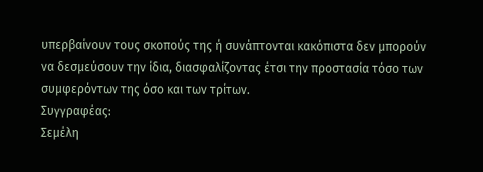υπερβαίνουν τους σκοπούς της ή συνάπτονται κακόπιστα δεν μπορούν να δεσμεύσουν την ίδια, διασφαλίζοντας έτσι την προστασία τόσο των συμφερόντων της όσο και των τρίτων.
Συγγραφέας:
Σεμέλη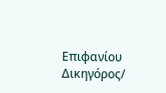Επιφανίου
Δικηγόρος/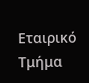Εταιρικό Τμήμα